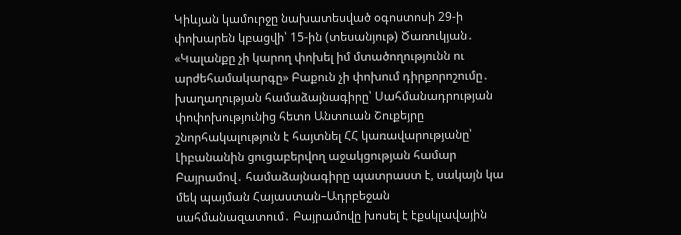Կիևյան կամուրջը նախատեսված օգոստոսի 29-ի փոխարեն կբացվի՝ 15-ին (տեսանյութ) Ծառուկյան․ «Կալանքը չի կարող փոխել իմ մտածողությունն ու արժեհամակարգը» Բաքուն չի փոխում դիրքորոշումը․ խաղաղության համաձայնագիրը՝ Սահմանադրության փոփոխությունից հետո Անտուան Շուքեյրը շնորհակալություն է հայտնել ՀՀ կառավարությանը՝ Լիբանանին ցուցաբերվող աջակցության համար Բայրամով․ համաձայնագիրը պատրաստ է, սակայն կա մեկ պայման Հայաստան–Ադրբեջան սահմանազատում․ Բայրամովը խոսել է էքսկլավային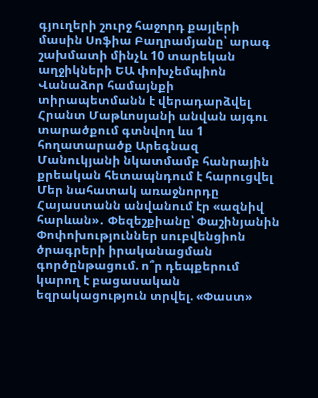գյուղերի շուրջ հաջորդ քայլերի մասին Սոֆիա Բաղրամյանը՝ արագ շախմատի մինչև 10 տարեկան աղջիկների ԵԱ փոխչեմպիոն Վանաձոր համայնքի տիրապետմանն է վերադարձվել Հրանտ Մաթևոսյանի անվան այգու տարածքում գտնվող ևս 1 հողատարածք Արեգնազ Մանուկյանի նկատմամբ հանրային քրեական հետապնդում է հարուցվել Մեր նահատակ առաջնորդը Հայաստանն անվանում էր «ազնիվ հարևան»․ Փեզեշքիանը՝ Փաշինյանին Փոփոխություններ սուբվենցիոն ծրագրերի իրականացման գործընթացում. ո՞ր դեպքերում կարող է բացասական եզրակացություն տրվել. «Փաստ»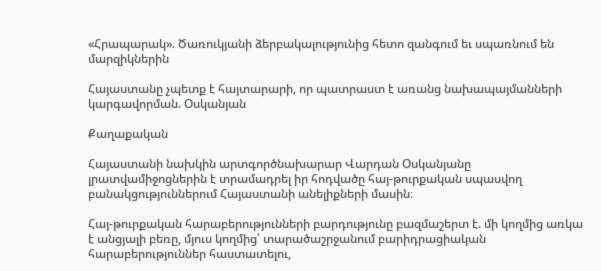«Հրապարակ». Ծառուկյանի ձերբակալությունից հետո զանգում եւ սպառնում են մարզիկներին

Հայաստանը չպետք է հայտարարի, որ պատրաստ է առանց նախապայմանների կարգավորման. Օսկանյան

Քաղաքական

Հայաստանի նախկին արտգործնախարար Վարդան Օսկանյանը լրատվամիջոցներին է տրամադրել իր հոդվածը հայ-թուրքական սպասվող բանակցություններում Հայաստանի անելիքների մասին։

Հայ-թուրքական հարաբերությունների բարդությունը բազմաշերտ է. մի կողմից առկա է անցյալի բեռը, մյուս կողմից՝ տարածաշրջանում բարիդրացիական հարաբերություններ հաստատելու,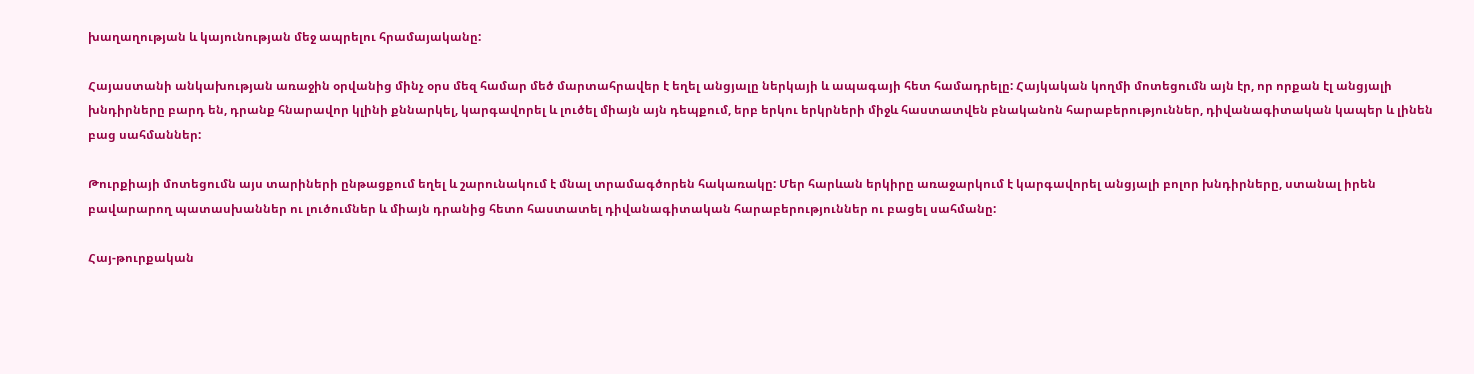խաղաղության և կայունության մեջ ապրելու հրամայականը:

Հայաստանի անկախության առաջին օրվանից մինչ օրս մեզ համար մեծ մարտահրավեր է եղել անցյալը ներկայի և ապագայի հետ համադրելը: Հայկական կողմի մոտեցումն այն էր, որ որքան էլ անցյալի խնդիրները բարդ են, դրանք հնարավոր կլինի քննարկել, կարգավորել և լուծել միայն այն դեպքում, երբ երկու երկրների միջև հաստատվեն բնականոն հարաբերություններ, դիվանագիտական կապեր և լինեն բաց սահմաններ:

Թուրքիայի մոտեցումն այս տարիների ընթացքում եղել և շարունակում է մնալ տրամագծորեն հակառակը: Մեր հարևան երկիրը առաջարկում է կարգավորել անցյալի բոլոր խնդիրները, ստանալ իրեն բավարարող պատասխաններ ու լուծումներ և միայն դրանից հետո հաստատել դիվանագիտական հարաբերություններ ու բացել սահմանը:

Հայ-թուրքական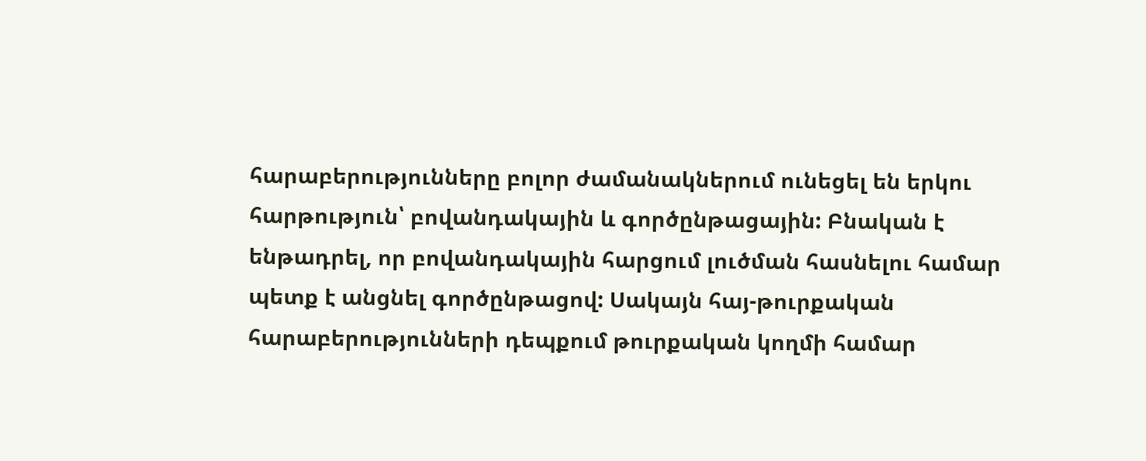հարաբերությունները բոլոր ժամանակներում ունեցել են երկու հարթություն՝ բովանդակային և գործընթացային: Բնական է ենթադրել, որ բովանդակային հարցում լուծման հասնելու համար պետք է անցնել գործընթացով: Սակայն հայ-թուրքական հարաբերությունների դեպքում թուրքական կողմի համար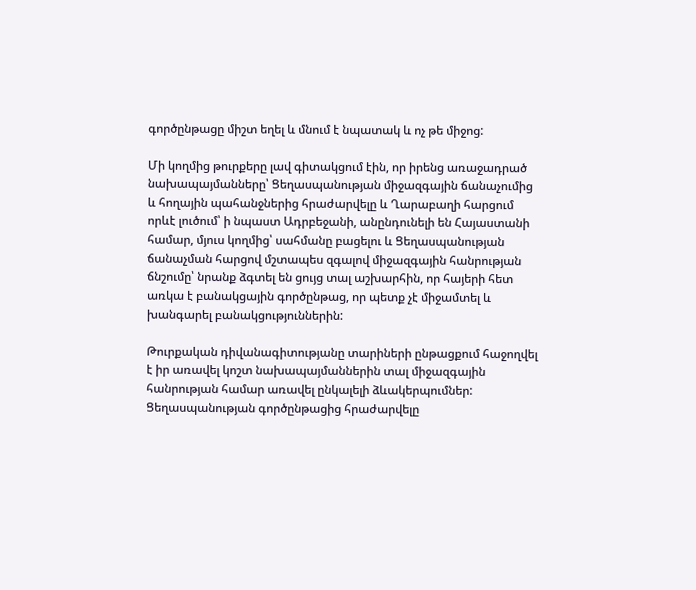գործընթացը միշտ եղել և մնում է նպատակ և ոչ թե միջոց:

Մի կողմից թուրքերը լավ գիտակցում էին, որ իրենց առաջադրած նախապայմանները՝ Ցեղասպանության միջազգային ճանաչումից և հողային պահանջներից հրաժարվելը և Ղարաբաղի հարցում որևէ լուծում՝ ի նպաստ Ադրբեջանի, անընդունելի են Հայաստանի համար, մյուս կողմից՝ սահմանը բացելու և Ցեղասպանության ճանաչման հարցով մշտապես զգալով միջազգային հանրության ճնշումը՝ նրանք ձգտել են ցույց տալ աշխարհին, որ հայերի հետ առկա է բանակցային գործընթաց, որ պետք չէ միջամտել և խանգարել բանակցություններին:

Թուրքական դիվանագիտությանը տարիների ընթացքում հաջողվել է իր առավել կոշտ նախապայմաններին տալ միջազգային հանրության համար առավել ընկալելի ձևակերպումներ: Ցեղասպանության գործընթացից հրաժարվելը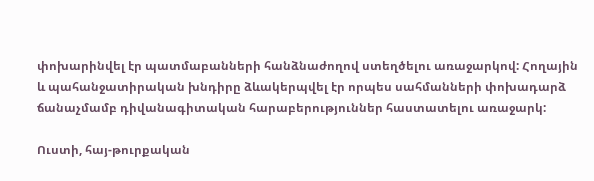փոխարինվել էր պատմաբանների հանձնաժողով ստեղծելու առաջարկով: Հողային և պահանջատիրական խնդիրը ձևակերպվել էր որպես սահմանների փոխադարձ ճանաչմամբ դիվանագիտական հարաբերություններ հաստատելու առաջարկ:

Ուստի, հայ-թուրքական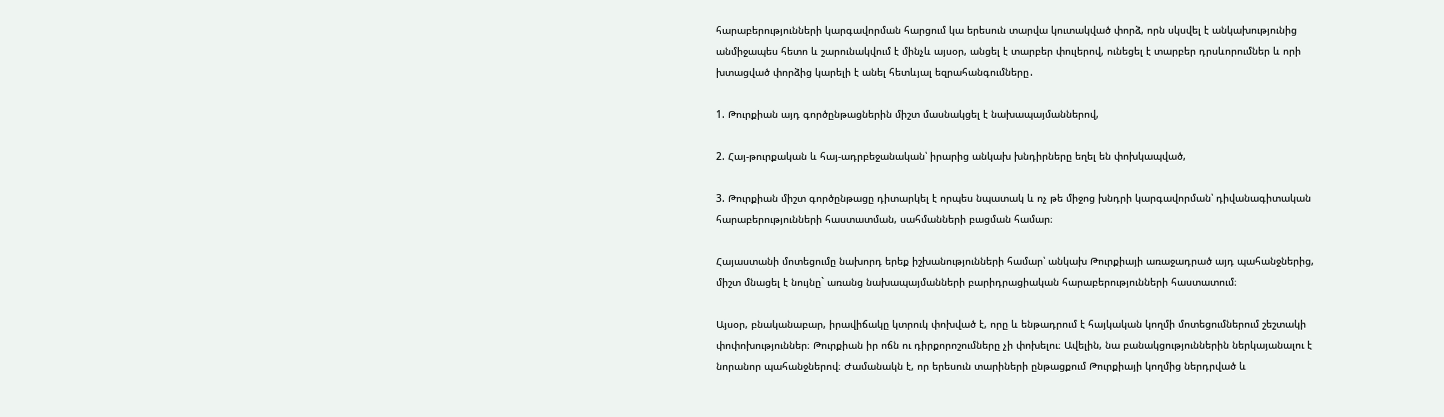հարաբերությունների կարգավորման հարցում կա երեսուն տարվա կուտակված փորձ, որն սկսվել է անկախությունից անմիջապես հետո և շարունակվում է մինչև այսօր, անցել է տարբեր փուլերով, ունեցել է տարբեր դրսևորումներ և որի խտացված փորձից կարելի է անել հետևյալ եզրահանգումները․

1. Թուրքիան այդ գործընթացներին միշտ մասնակցել է նախապայմաններով,

2. Հայ-թուրքական և հայ-ադրբեջանական՝ իրարից անկախ խնդիրները եղել են փոխկապված,

3. Թուրքիան միշտ գործընթացը դիտարկել է որպես նպատակ և ոչ թե միջոց խնդրի կարգավորման՝ դիվանագիտական հարաբերությունների հաստատման, սահմանների բացման համար։

Հայաստանի մոտեցումը նախորդ երեք իշխանությունների համար՝ անկախ Թուրքիայի առաջադրած այդ պահանջներից, միշտ մնացել է նույնը` առանց նախապայմանների բարիդրացիական հարաբերությունների հաստատում։

Այսօր, բնականաբար, իրավիճակը կտրուկ փոխված է, որը և ենթադրում է հայկական կողմի մոտեցումներում շեշտակի փոփոխություններ։ Թուրքիան իր ոճն ու դիրքորոշումները չի փոխելու։ Ավելին, նա բանակցություններին ներկայանալու է նորանոր պահանջներով։ Ժամանակն է, որ երեսուն տարիների ընթացքում Թուրքիայի կողմից ներդրված և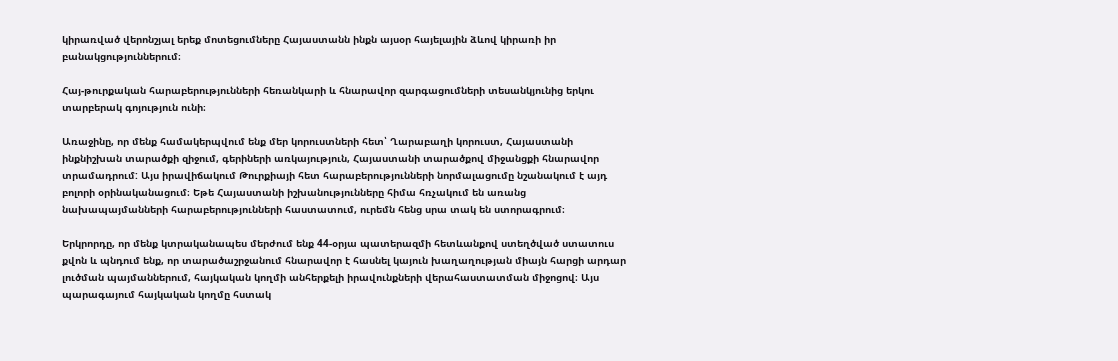կիրառված վերոնշյալ երեք մոտեցումները Հայաստանն ինքն այսօր հայելային ձևով կիրառի իր բանակցություններում։

Հայ-թուրքական հարաբերությունների հեռանկարի և հնարավոր զարգացումների տեսանկյունից երկու տարբերակ գոյություն ունի։

Առաջինը, որ մենք համակերպվում ենք մեր կորուստների հետ՝ Ղարաբաղի կորուստ, Հայաստանի ինքնիշխան տարածքի զիջում, գերիների առկայություն, Հայաստանի տարածքով միջանցքի հնարավոր տրամադրում: Այս իրավիճակում Թուրքիայի հետ հարաբերությունների նորմալացումը նշանակում է այդ բոլորի օրինականացում։ Եթե Հայաստանի իշխանությունները հիմա հռչակում են առանց նախապայմանների հարաբերությունների հաստատում, ուրեմն հենց սրա տակ են ստորագրում։

Երկրորդը, որ մենք կտրականապես մերժում ենք 44-օրյա պատերազմի հետևանքով ստեղծված ստատուս քվոն և պնդում ենք, որ տարածաշրջանում հնարավոր է հասնել կայուն խաղաղության միայն հարցի արդար լուծման պայմաններում, հայկական կողմի անհերքելի իրավունքների վերահաստատման միջոցով։ Այս պարագայում հայկական կողմը հստակ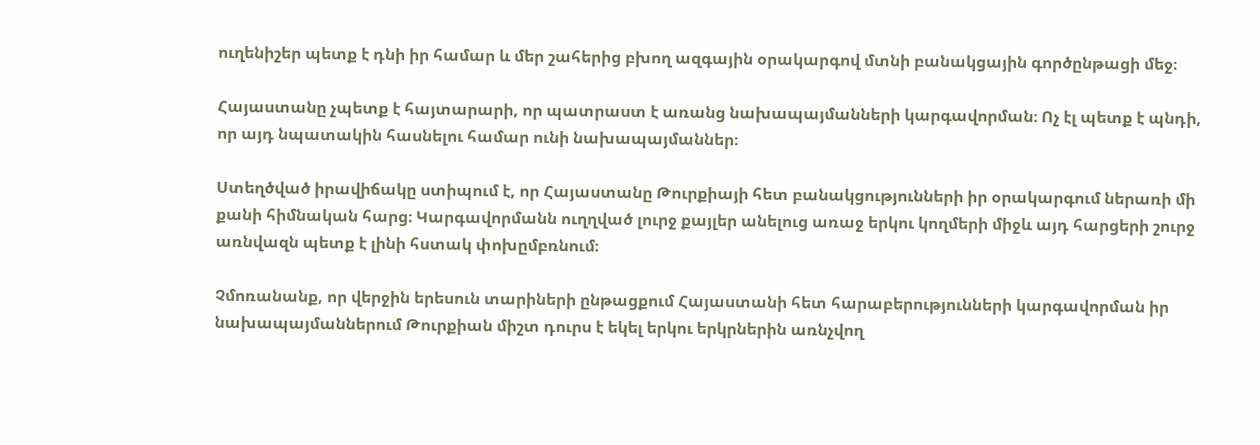ուղենիշեր պետք է դնի իր համար և մեր շահերից բխող ազգային օրակարգով մտնի բանակցային գործընթացի մեջ։

Հայաստանը չպետք է հայտարարի, որ պատրաստ է առանց նախապայմանների կարգավորման։ Ոչ էլ պետք է պնդի, որ այդ նպատակին հասնելու համար ունի նախապայմաններ։

Ստեղծված իրավիճակը ստիպում է, որ Հայաստանը Թուրքիայի հետ բանակցությունների իր օրակարգում ներառի մի քանի հիմնական հարց։ Կարգավորմանն ուղղված լուրջ քայլեր անելուց առաջ երկու կողմերի միջև այդ հարցերի շուրջ առնվազն պետք է լինի հստակ փոխըմբռնում։

Չմոռանանք, որ վերջին երեսուն տարիների ընթացքում Հայաստանի հետ հարաբերությունների կարգավորման իր նախապայմաններում Թուրքիան միշտ դուրս է եկել երկու երկրներին առնչվող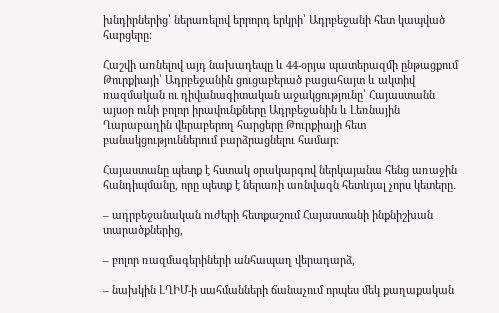խնդիրներից՝ ներառելով երրորդ երկրի՝ Ադրբեջանի հետ կապված հարցերը։

Հաշվի առնելով այդ նախադեպը և 44-օրյա պատերազմի ընթացքում Թուրքիայի՝ Ադրբեջանին ցուցաբերած բացահայտ և ակտիվ ռազմական ու դիվանագիտական աջակցությունը՝ Հայաստանն այսօր ունի բոլոր իրավունքները Ադրբեջանին և Լեռնային Ղարաբաղին վերաբերող հարցերը Թուրքիայի հետ բանակցություններում բարձրացնելու համար։

Հայաստանը պետք է հստակ օրակարգով ներկայանա հենց առաջին հանդիպմանը, որը պետք է ներառի առնվազն հետևյալ չորս կետերը․

– ադրբեջանական ուժերի հետքաշում Հայաստանի ինքնիշխան տարածքներից,

– բոլոր ռազմագերիների անհապաղ վերադարձ,

– նախկին ԼՂԻՄ-ի սահմանների ճանաչում որպես մեկ քաղաքական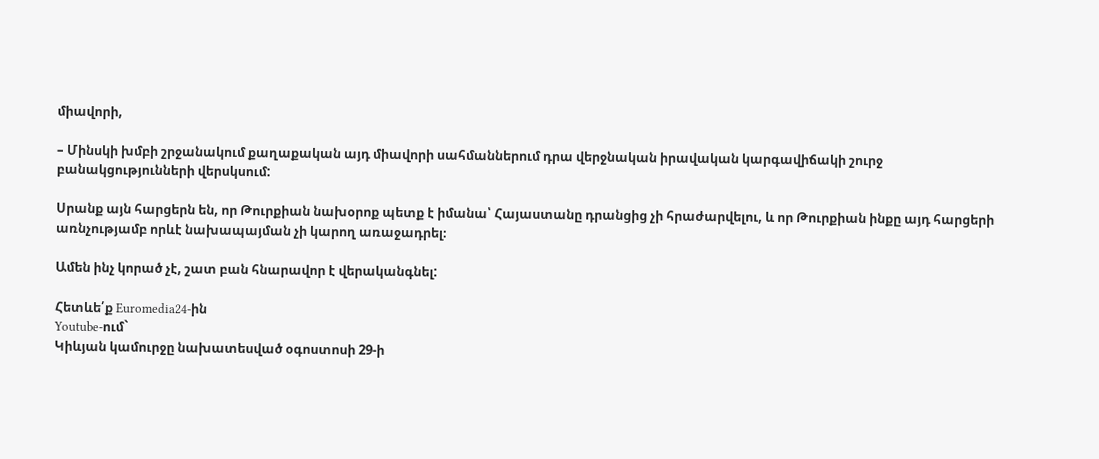միավորի,

– Մինսկի խմբի շրջանակում քաղաքական այդ միավորի սահմաններում դրա վերջնական իրավական կարգավիճակի շուրջ բանակցությունների վերսկսում:

Սրանք այն հարցերն են, որ Թուրքիան նախօրոք պետք է իմանա՝ Հայաստանը դրանցից չի հրաժարվելու, և որ Թուրքիան ինքը այդ հարցերի առնչությամբ որևէ նախապայման չի կարող առաջադրել։

Ամեն ինչ կորած չէ, շատ բան հնարավոր է վերականգնել:

Հետևե՛ք Euromedia24-ին
Youtube-ում`
Կիևյան կամուրջը նախատեսված օգոստոսի 29-ի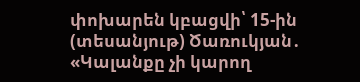փոխարեն կբացվի՝ 15-ին (տեսանյութ) Ծառուկյան․ «Կալանքը չի կարող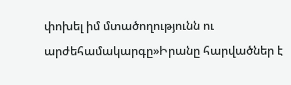փոխել իմ մտածողությունն ու արժեհամակարգը»Իրանը հարվածներ է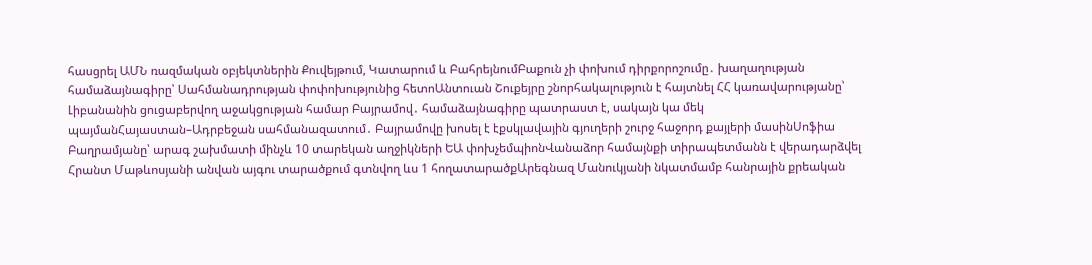հասցրել ԱՄՆ ռազմական օբյեկտներին Քուվեյթում, Կատարում և ԲահրեյնումԲաքուն չի փոխում դիրքորոշումը․ խաղաղության համաձայնագիրը՝ Սահմանադրության փոփոխությունից հետոԱնտուան Շուքեյրը շնորհակալություն է հայտնել ՀՀ կառավարությանը՝ Լիբանանին ցուցաբերվող աջակցության համար Բայրամով․ համաձայնագիրը պատրաստ է, սակայն կա մեկ պայմանՀայաստան–Ադրբեջան սահմանազատում․ Բայրամովը խոսել է էքսկլավային գյուղերի շուրջ հաջորդ քայլերի մասինՍոֆիա Բաղրամյանը՝ արագ շախմատի մինչև 10 տարեկան աղջիկների ԵԱ փոխչեմպիոնՎանաձոր համայնքի տիրապետմանն է վերադարձվել Հրանտ Մաթևոսյանի անվան այգու տարածքում գտնվող ևս 1 հողատարածքԱրեգնազ Մանուկյանի նկատմամբ հանրային քրեական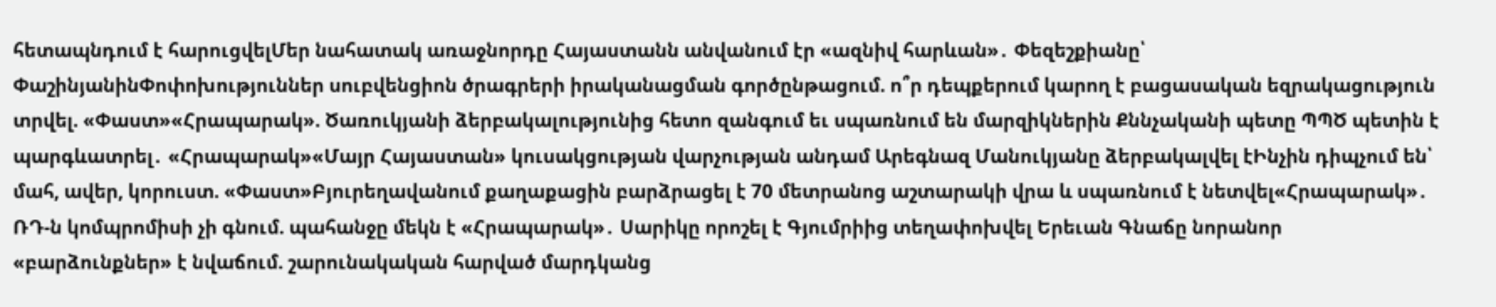հետապնդում է հարուցվելՄեր նահատակ առաջնորդը Հայաստանն անվանում էր «ազնիվ հարևան»․ Փեզեշքիանը՝ ՓաշինյանինՓոփոխություններ սուբվենցիոն ծրագրերի իրականացման գործընթացում. ո՞ր դեպքերում կարող է բացասական եզրակացություն տրվել. «Փաստ»«Հրապարակ». Ծառուկյանի ձերբակալությունից հետո զանգում եւ սպառնում են մարզիկներին Քննչականի պետը ՊՊԾ պետին է պարգևատրել․ «Հրապարակ»«Մայր Հայաստան» կուսակցության վարչության անդամ Արեգնազ Մանուկյանը ձերբակալվել էԻնչին դիպչում են՝ մահ, ավեր, կորուստ. «Փաստ»Բյուրեղավանում քաղաքացին բարձրացել է 70 մետրանոց աշտարակի վրա և սպառնում է նետվել«Հրապարակ»․ ՌԴ-ն կոմպրոմիսի չի գնում. պահանջը մեկն է «Հրապարակ»․ Սարիկը որոշել է Գյումրիից տեղափոխվել Երեւան Գնաճը նորանոր «բարձունքներ» է նվաճում. շարունակական հարված մարդկանց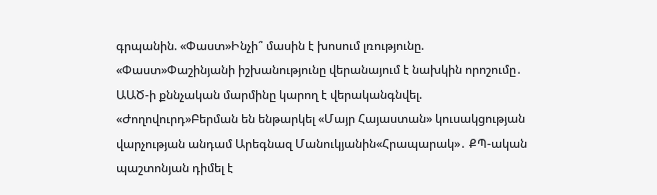գրպանին. «Փաստ»Ինչի՞ մասին է խոսում լռությունը. «Փաստ»Փաշինյանի իշխանությունը վերանայում է նախկին որոշումը․ ԱԱԾ-ի քննչական մարմինը կարող է վերականգնվել. «Ժողովուրդ»Բերման են ենթարկել «Մայր Հայաստան» կուսակցության վարչության անդամ Արեգնազ Մանուկյանին«Հրապարակ»․ ՔՊ-ական պաշտոնյան դիմել է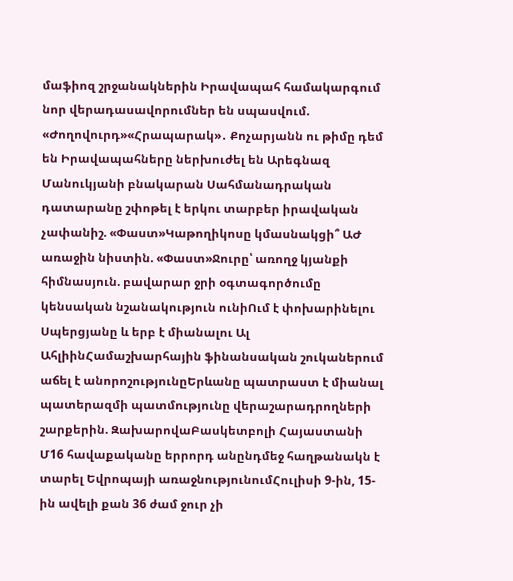մաֆիոզ շրջանակներին Իրավապահ համակարգում նոր վերադասավորումներ են սպասվում. «Ժողովուրդ»«Հրապարակ»․ Քոչարյանն ու թիմը դեմ են Իրավապահները ներխուժել են Արեգնազ Մանուկյանի բնակարան Սահմանադրական դատարանը շփոթել է երկու տարբեր իրավական չափանիշ. «Փաստ»Կաթողիկոսը կմասնակցի՞ ԱԺ առաջին նիստին. «Փաստ»Ջուրը՝ առողջ կյանքի հիմնասյուն. բավարար ջրի օգտագործումը կենսական նշանակություն ունիՈւմ է փոխարինելու Սպերցյանը և երբ է միանալու Ալ ԱհլիինՀամաշխարհային ֆինանսական շուկաներում աճել է անորոշությունըԵրևանը պատրաստ է միանալ պատերազմի պատմությունը վերաշարադրողների շարքերին. ԶախարովաԲասկետբոլի Հայաստանի Մ16 հավաքականը երրորդ անընդմեջ հաղթանակն է տարել Եվրոպայի առաջնությունումՀուլիսի 9-ին, 15-ին ավելի քան 36 ժամ ջուր չի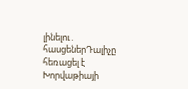լինելու․ հասցեներԴալիչը հեռացել է Խորվաթիայի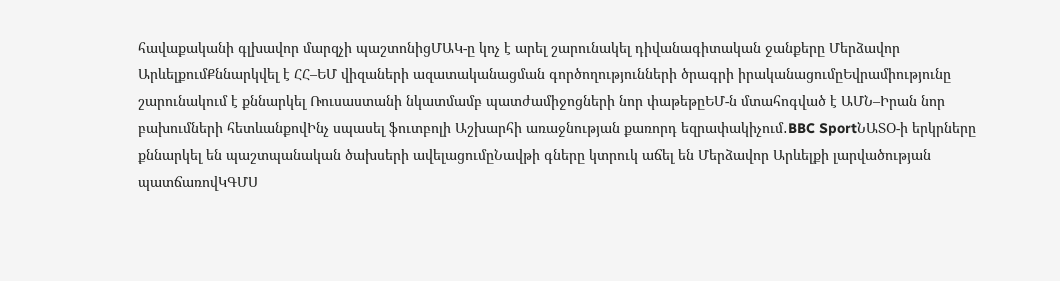հավաքականի գլխավոր մարզչի պաշտոնիցՄԱԿ-ը կոչ է արել շարունակել դիվանագիտական ջանքերը Մերձավոր ԱրևելքումՔննարկվել է ՀՀ–ԵՄ վիզաների ազատականացման գործողությունների ծրագրի իրականացումըԵվրամիությունը շարունակում է քննարկել Ռուսաստանի նկատմամբ պատժամիջոցների նոր փաթեթըԵՄ-ն մտահոգված է ԱՄՆ–Իրան նոր բախումների հետևանքովԻնչ սպասել ֆուտբոլի Աշխարհի առաջնության քառորդ եզրափակիչում․BBC SportՆԱՏՕ-ի երկրները քննարկել են պաշտպանական ծախսերի ավելացումըՆավթի գները կտրուկ աճել են Մերձավոր Արևելքի լարվածության պատճառովԿԳՄՍ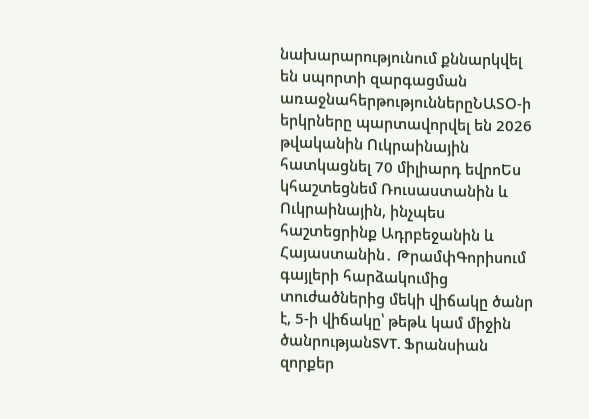նախարարությունում քննարկվել են սպորտի զարգացման առաջնահերթություններըՆԱՏՕ-ի երկրները պարտավորվել են 2026 թվականին Ուկրաինային հատկացնել 70 միլիարդ եվրոԵս կհաշտեցնեմ Ռուսաստանին և Ուկրաինային, ինչպես հաշտեցրինք Ադրբեջանին և Հայաստանին․ ԹրամփԳորիսում գայլերի հարձակումից տուժածներից մեկի վիճակը ծանր է, 5-ի վիճակը՝ թեթև կամ միջին ծանրությանSVT. Ֆրանսիան զորքեր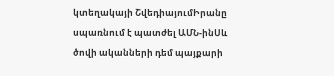կտեղակայի ՇվեդիայումԻրանը սպառնում է պատժել ԱՄՆ-ինՍև ծովի ականների դեմ պայքարի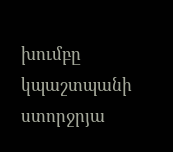խումբը կպաշտպանի ստորջրյա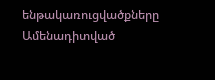ենթակառուցվածքները
Ամենադիտված